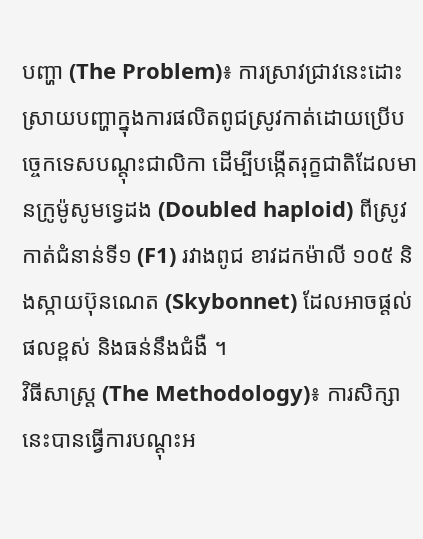បញ្ហា (The Problem)៖ ការស្រាវជ្រាវនេះដោះស្រាយបញ្ហាក្នុងការផលិតពូជស្រូវកាត់ដោយប្រើបច្ចេកទេសបណ្តុះជាលិកា ដើម្បីបង្កើតរុក្ខជាតិដែលមានក្រូម៉ូសូមទ្វេដង (Doubled haploid) ពីស្រូវកាត់ជំនាន់ទី១ (F1) រវាងពូជ ខាវដកម៉ាលី ១០៥ និងស្កាយប៊ុនណេត (Skybonnet) ដែលអាចផ្តល់ផលខ្ពស់ និងធន់នឹងជំងឺ ។
វិធីសាស្ត្រ (The Methodology)៖ ការសិក្សានេះបានធ្វើការបណ្តុះអ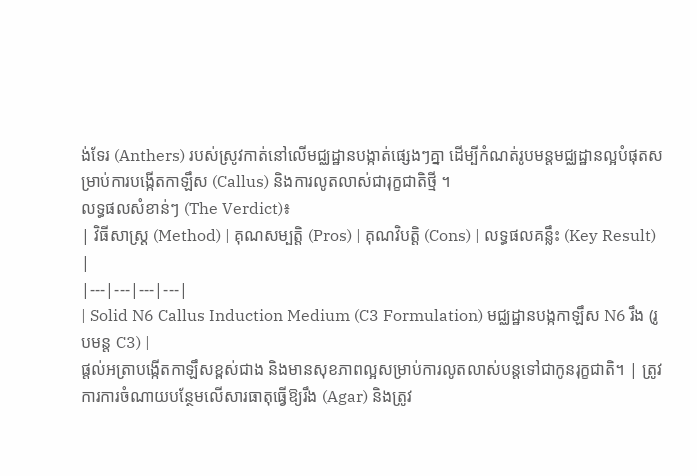ង់ទែរ (Anthers) របស់ស្រូវកាត់នៅលើមជ្ឈដ្ឋានបង្កាត់ផ្សេងៗគ្នា ដើម្បីកំណត់រូបមន្តមជ្ឈដ្ឋានល្អបំផុតសម្រាប់ការបង្កើតកាឡឹស (Callus) និងការលូតលាស់ជារុក្ខជាតិថ្មី ។
លទ្ធផលសំខាន់ៗ (The Verdict)៖
| វិធីសាស្ត្រ (Method) | គុណសម្បត្តិ (Pros) | គុណវិបត្តិ (Cons) | លទ្ធផលគន្លឹះ (Key Result) |
|---|---|---|---|
| Solid N6 Callus Induction Medium (C3 Formulation) មជ្ឈដ្ឋានបង្កកាឡឹស N6 រឹង (រូបមន្ត C3) |
ផ្តល់អត្រាបង្កើតកាឡឹសខ្ពស់ជាង និងមានសុខភាពល្អសម្រាប់ការលូតលាស់បន្តទៅជាកូនរុក្ខជាតិ។ | ត្រូវការការចំណាយបន្ថែមលើសារធាតុធ្វើឱ្យរឹង (Agar) និងត្រូវ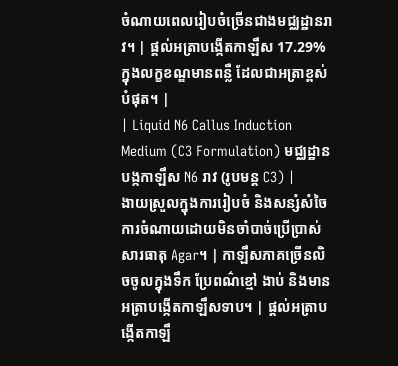ចំណាយពេលរៀបចំច្រើនជាងមជ្ឈដ្ឋានរាវ។ | ផ្តល់អត្រាបង្កើតកាឡឹស 17.29% ក្នុងលក្ខខណ្ឌមានពន្លឺ ដែលជាអត្រាខ្ពស់បំផុត។ |
| Liquid N6 Callus Induction Medium (C3 Formulation) មជ្ឈដ្ឋានបង្កកាឡឹស N6 រាវ (រូបមន្ត C3) |
ងាយស្រួលក្នុងការរៀបចំ និងសន្សំសំចៃការចំណាយដោយមិនចាំបាច់ប្រើប្រាស់សារធាតុ Agar។ | កាឡឹសភាគច្រើនលិចចូលក្នុងទឹក ប្រែពណ៌ខ្មៅ ងាប់ និងមានអត្រាបង្កើតកាឡឹសទាប។ | ផ្តល់អត្រាបង្កើតកាឡឹ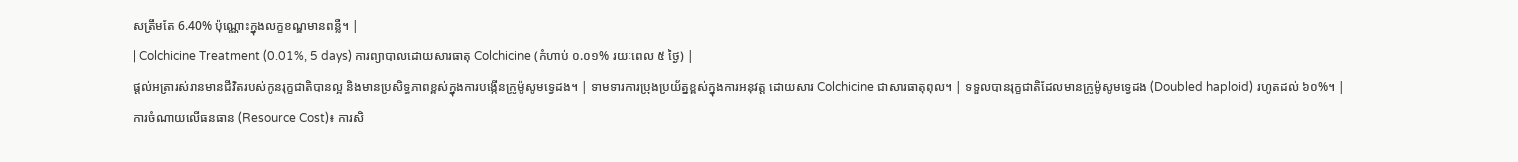សត្រឹមតែ 6.40% ប៉ុណ្ណោះក្នុងលក្ខខណ្ឌមានពន្លឺ។ |
| Colchicine Treatment (0.01%, 5 days) ការព្យាបាលដោយសារធាតុ Colchicine (កំហាប់ ០.០១% រយៈពេល ៥ ថ្ងៃ) |
ផ្តល់អត្រារស់រានមានជីវិតរបស់កូនរុក្ខជាតិបានល្អ និងមានប្រសិទ្ធភាពខ្ពស់ក្នុងការបង្កើនក្រូម៉ូសូមទ្វេដង។ | ទាមទារការប្រុងប្រយ័ត្នខ្ពស់ក្នុងការអនុវត្ត ដោយសារ Colchicine ជាសារធាតុពុល។ | ទទួលបានរុក្ខជាតិដែលមានក្រូម៉ូសូមទ្វេដង (Doubled haploid) រហូតដល់ ៦០%។ |
ការចំណាយលើធនធាន (Resource Cost)៖ ការសិ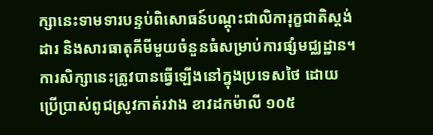ក្សានេះទាមទារបន្ទប់ពិសោធន៍បណ្តុះជាលិការុក្ខជាតិស្តង់ដារ និងសារធាតុគីមីមួយចំនួនធំសម្រាប់ការផ្សំមជ្ឈដ្ឋាន។
ការសិក្សានេះត្រូវបានធ្វើឡើងនៅក្នុងប្រទេសថៃ ដោយប្រើប្រាស់ពូជស្រូវកាត់រវាង ខាវដកម៉ាលី ១០៥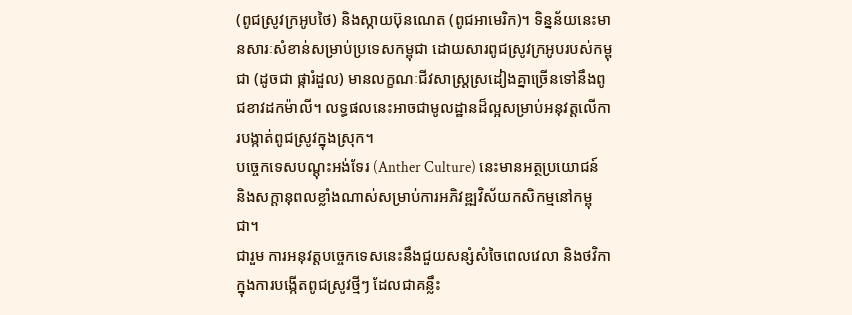(ពូជស្រូវក្រអូបថៃ) និងស្កាយប៊ុនណេត (ពូជអាមេរិក)។ ទិន្នន័យនេះមានសារៈសំខាន់សម្រាប់ប្រទេសកម្ពុជា ដោយសារពូជស្រូវក្រអូបរបស់កម្ពុជា (ដូចជា ផ្ការំដួល) មានលក្ខណៈជីវសាស្ត្រស្រដៀងគ្នាច្រើនទៅនឹងពូជខាវដកម៉ាលី។ លទ្ធផលនេះអាចជាមូលដ្ឋានដ៏ល្អសម្រាប់អនុវត្តលើការបង្កាត់ពូជស្រូវក្នុងស្រុក។
បច្ចេកទេសបណ្តុះអង់ទែរ (Anther Culture) នេះមានអត្ថប្រយោជន៍ និងសក្តានុពលខ្លាំងណាស់សម្រាប់ការអភិវឌ្ឍវិស័យកសិកម្មនៅកម្ពុជា។
ជារួម ការអនុវត្តបច្ចេកទេសនេះនឹងជួយសន្សំសំចៃពេលវេលា និងថវិកាក្នុងការបង្កើតពូជស្រូវថ្មីៗ ដែលជាគន្លឹះ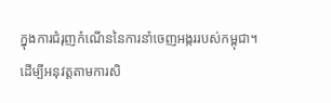ក្នុងការជំរុញកំណើននៃការនាំចេញអង្កររបស់កម្ពុជា។
ដើម្បីអនុវត្តតាមការសិ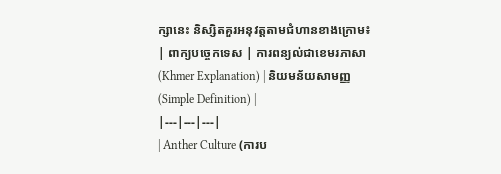ក្សានេះ និស្សិតគួរអនុវត្តតាមជំហានខាងក្រោម៖
| ពាក្យបច្ចេកទេស | ការពន្យល់ជាខេមរភាសា (Khmer Explanation) | និយមន័យសាមញ្ញ (Simple Definition) |
|---|---|---|
| Anther Culture (ការប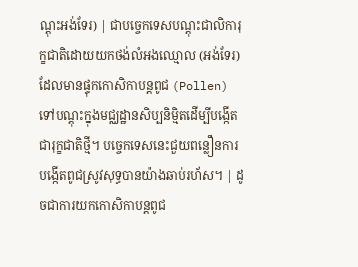ណ្តុះអង់ទែរ) | ជាបច្ចេកទេសបណ្តុះជាលិការុក្ខជាតិដោយយកថង់លំអងឈ្មោល (អង់ទែរ) ដែលមានផ្ទុកកោសិកាបន្តពូជ (Pollen) ទៅបណ្តុះក្នុងមជ្ឈដ្ឋានសិប្បនិម្មិតដើម្បីបង្កើតជារុក្ខជាតិថ្មី។ បច្ចេកទេសនេះជួយពន្លឿនការបង្កើតពូជស្រូវសុទ្ធបានយ៉ាងឆាប់រហ័ស។ | ដូចជាការយកកោសិកាបន្តពូជ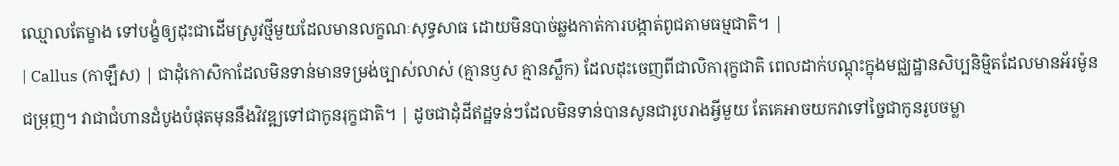ឈ្មោលតែម្ខាង ទៅបង្ខំឲ្យដុះជាដើមស្រូវថ្មីមួយដែលមានលក្ខណៈសុទ្ធសាធ ដោយមិនបាច់ឆ្លងកាត់ការបង្កាត់ពូជតាមធម្មជាតិ។ |
| Callus (កាឡឹស) | ជាដុំកោសិកាដែលមិនទាន់មានទម្រង់ច្បាស់លាស់ (គ្មានឫស គ្មានស្លឹក) ដែលដុះចេញពីជាលិការុក្ខជាតិ ពេលដាក់បណ្តុះក្នុងមជ្ឈដ្ឋានសិប្បនិម្មិតដែលមានអ័រម៉ូនជម្រុញ។ វាជាជំហានដំបូងបំផុតមុននឹងវិវឌ្ឍទៅជាកូនរុក្ខជាតិ។ | ដូចជាដុំដីឥដ្ឋទន់ៗដែលមិនទាន់បានសូនជារូបរាងអ្វីមួយ តែគេអាចយកវាទៅច្នៃជាកូនរូបចម្លា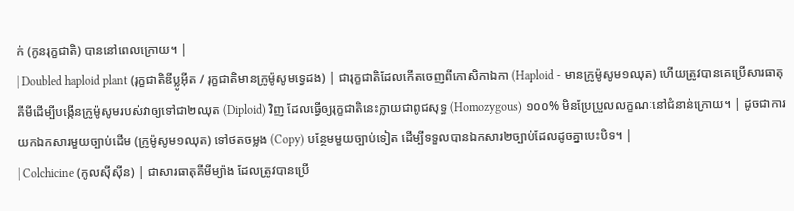ក់ (កូនរុក្ខជាតិ) បាននៅពេលក្រោយ។ |
| Doubled haploid plant (រុក្ខជាតិឌីប្លូអ៊ីត / រុក្ខជាតិមានក្រូម៉ូសូមទ្វេដង) | ជារុក្ខជាតិដែលកើតចេញពីកោសិកាឯកា (Haploid - មានក្រូម៉ូសូម១ឈុត) ហើយត្រូវបានគេប្រើសារធាតុគីមីដើម្បីបង្កើនក្រូម៉ូសូមរបស់វាឲ្យទៅជា២ឈុត (Diploid) វិញ ដែលធ្វើឲ្យរុក្ខជាតិនេះក្លាយជាពូជសុទ្ធ (Homozygous) ១០០% មិនប្រែប្រួលលក្ខណៈនៅជំនាន់ក្រោយ។ | ដូចជាការយកឯកសារមួយច្បាប់ដើម (ក្រូម៉ូសូម១ឈុត) ទៅថតចម្លង (Copy) បន្ថែមមួយច្បាប់ទៀត ដើម្បីទទួលបានឯកសារ២ច្បាប់ដែលដូចគ្នាបេះបិទ។ |
| Colchicine (កូលស៊ីស៊ីន) | ជាសារធាតុគីមីម្យ៉ាង ដែលត្រូវបានប្រើ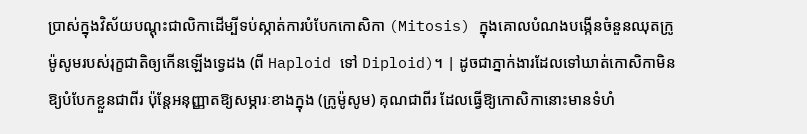ប្រាស់ក្នុងវិស័យបណ្តុះជាលិកាដើម្បីទប់ស្កាត់ការបំបែកកោសិកា (Mitosis) ក្នុងគោលបំណងបង្កើនចំនួនឈុតក្រូម៉ូសូមរបស់រុក្ខជាតិឲ្យកើនឡើងទ្វេដង (ពី Haploid ទៅ Diploid)។ | ដូចជាភ្នាក់ងារដែលទៅឃាត់កោសិកាមិនឱ្យបំបែកខ្លួនជាពីរ ប៉ុន្តែអនុញ្ញាតឱ្យសម្ភារៈខាងក្នុង (ក្រូម៉ូសូម) គុណជាពីរ ដែលធ្វើឱ្យកោសិកានោះមានទំហំ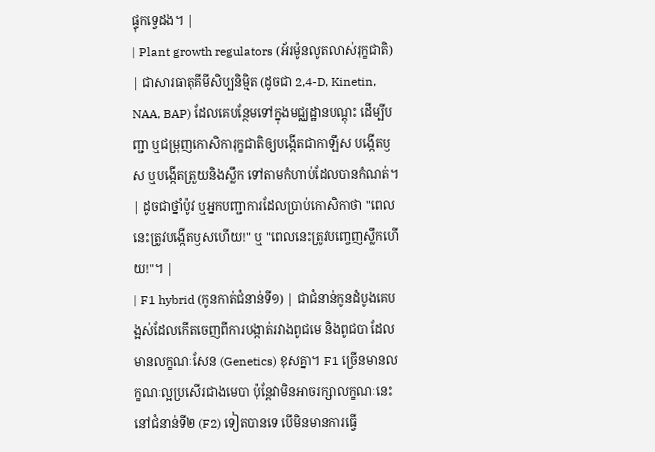ផ្ទុកទ្វេដង។ |
| Plant growth regulators (អ័រម៉ូនលូតលាស់រុក្ខជាតិ) | ជាសារធាតុគីមីសិប្បនិម្មិត (ដូចជា 2,4-D, Kinetin, NAA, BAP) ដែលគេបន្ថែមទៅក្នុងមជ្ឈដ្ឋានបណ្តុះ ដើម្បីបញ្ជា ឬជម្រុញកោសិការុក្ខជាតិឲ្យបង្កើតជាកាឡឹស បង្កើតឫស ឬបង្កើតត្រួយនិងស្លឹក ទៅតាមកំហាប់ដែលបានកំណត់។ | ដូចជាថ្នាំប៉ូវ ឬអ្នកបញ្ជាការដែលប្រាប់កោសិកាថា "ពេលនេះត្រូវបង្កើតឫសហើយ!" ឬ "ពេលនេះត្រូវបញ្ចេញស្លឹកហើយ!"។ |
| F1 hybrid (កូនកាត់ជំនាន់ទី១) | ជាជំនាន់កូនដំបូងគេបង្អស់ដែលកើតចេញពីការបង្កាត់រវាងពូជមេ និងពូជបា ដែលមានលក្ខណៈសែន (Genetics) ខុសគ្នា។ F1 ច្រើនមានលក្ខណៈល្អប្រសើរជាងមេបា ប៉ុន្តែវាមិនអាចរក្សាលក្ខណៈនេះនៅជំនាន់ទី២ (F2) ទៀតបានទេ បើមិនមានការធ្វើ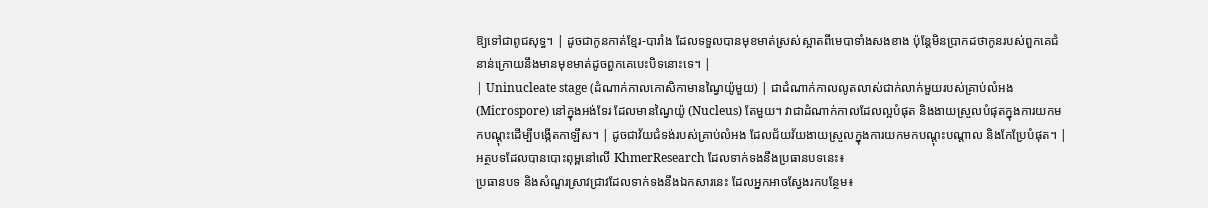ឱ្យទៅជាពូជសុទ្ធ។ | ដូចជាកូនកាត់ខ្មែរ-បារាំង ដែលទទួលបានមុខមាត់ស្រស់ស្អាតពីមេបាទាំងសងខាង ប៉ុន្តែមិនប្រាកដថាកូនរបស់ពួកគេជំនាន់ក្រោយនឹងមានមុខមាត់ដូចពួកគេបេះបិទនោះទេ។ |
| Uninucleate stage (ដំណាក់កាលកោសិកាមានណ្វៃយ៉ូមួយ) | ជាដំណាក់កាលលូតលាស់ជាក់លាក់មួយរបស់គ្រាប់លំអង (Microspore) នៅក្នុងអង់ទែរ ដែលមានណ្វៃយ៉ូ (Nucleus) តែមួយ។ វាជាដំណាក់កាលដែលល្អបំផុត និងងាយស្រួលបំផុតក្នុងការយកមកបណ្តុះដើម្បីបង្កើតកាឡឹស។ | ដូចជាវ័យជំទង់របស់គ្រាប់លំអង ដែលជ័យវ័យងាយស្រួលក្នុងការយកមកបណ្តុះបណ្តាល និងកែប្រែបំផុត។ |
អត្ថបទដែលបានបោះពុម្ពនៅលើ KhmerResearch ដែលទាក់ទងនឹងប្រធានបទនេះ៖
ប្រធានបទ និងសំណួរស្រាវជ្រាវដែលទាក់ទងនឹងឯកសារនេះ ដែលអ្នកអាចស្វែងរកបន្ថែម៖